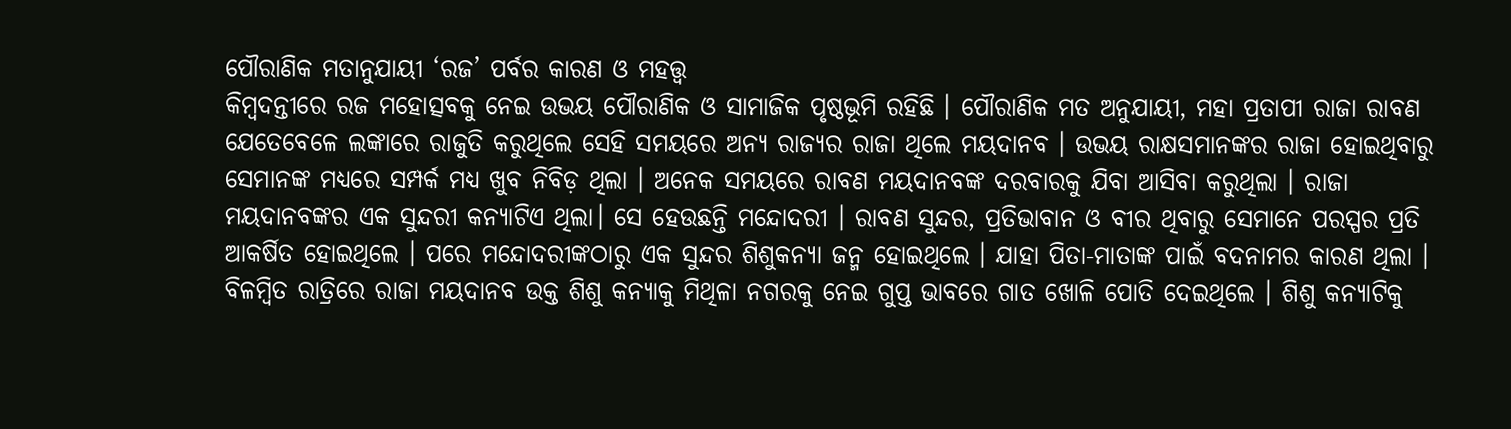ପୌରାଣିକ ମତାନୁଯାୟୀ ‘ରଜ’ ପର୍ବର କାରଣ ଓ ମହତ୍ତ୍ବ
କିମ୍ବଦନ୍ତୀରେ ରଜ ମହୋତ୍ସବକୁ ନେଇ ଉଭୟ ପୌରାଣିକ ଓ ସାମାଜିକ ପୃଷ୍ଠଭୂମି ରହିଛି । ପୌରାଣିକ ମତ ଅନୁଯାୟୀ, ମହା ପ୍ରତାପୀ ରାଜା ରାବଣ ଯେତେବେଳେ ଲଙ୍କାରେ ରାଜୁତି କରୁଥିଲେ ସେହି ସମୟରେ ଅନ୍ୟ ରାଜ୍ୟର ରାଜା ଥିଲେ ମୟଦାନବ । ଉଭୟ ରାକ୍ଷସମାନଙ୍କର ରାଜା ହୋଇଥିବାରୁ ସେମାନଙ୍କ ମଧ୍ୟରେ ସମ୍ପର୍କ ମଧ୍ୟ ଖୁବ ନିବିଡ଼ ଥିଲା । ଅନେକ ସମୟରେ ରାବଣ ମୟଦାନବଙ୍କ ଦରବାରକୁ ଯିବା ଆସିବା କରୁଥିଲା । ରାଜା ମୟଦାନବଙ୍କର ଏକ ସୁନ୍ଦରୀ କନ୍ୟାଟିଏ ଥିଲା। ସେ ହେଉଛନ୍ତି ମନ୍ଦୋଦରୀ । ରାବଣ ସୁନ୍ଦର, ପ୍ରତିଭାବାନ ଓ ବୀର ଥିବାରୁ ସେମାନେ ପରସ୍ପର ପ୍ରତି ଆକର୍ଷିତ ହୋଇଥିଲେ । ପରେ ମନ୍ଦୋଦରୀଙ୍କଠାରୁ ଏକ ସୁନ୍ଦର ଶିଶୁକନ୍ୟା ଜନ୍ମ ହୋଇଥିଲେ । ଯାହା ପିତା-ମାତାଙ୍କ ପାଇଁ ବଦନାମର କାରଣ ଥିଲା ।
ବିଳମ୍ବିତ ରାତ୍ରିରେ ରାଜା ମୟଦାନବ ଉକ୍ତ ଶିଶୁ କନ୍ୟାକୁ ମିଥିଳା ନଗରକୁ ନେଇ ଗୁପ୍ତ ଭାବରେ ଗାତ ଖୋଳି ପୋତି ଦେଇଥିଲେ । ଶିଶୁ କନ୍ୟାଟିକୁ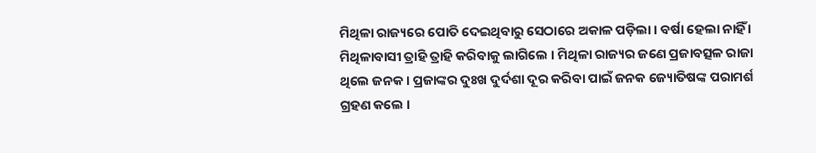ମିଥିଳା ରାଜ୍ୟରେ ପୋତି ଦେଇଥିବାରୁ ସେଠାରେ ଅକାଳ ପଡ଼ିଲା । ବର୍ଷା ହେଲା ନାହିଁ । ମିଥିଳାବାସୀ ତ୍ରାହି ତ୍ରାହି କରିବାକୁ ଲାଗିଲେ । ମିଥିଳା ରାଜ୍ୟର ଜଣେ ପ୍ରଜାବତ୍ସଳ ରାଜା ଥିଲେ ଜନକ । ପ୍ରଜାଙ୍କର ଦୁଃଖ ଦୁର୍ଦଶା ଦୂର କରିବା ପାଇଁ ଜନକ ଜ୍ୟୋତିଷଙ୍କ ପରାମର୍ଶ ଗ୍ରହଣ କଲେ ।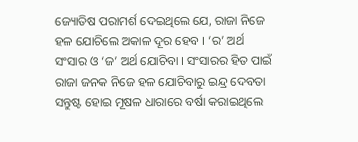ଜ୍ୟୋତିଷ ପରାମର୍ଶ ଦେଇଥିଲେ ଯେ, ରାଜା ନିଜେ ହଳ ଯୋଚିଲେ ଅକାଳ ଦୂର ହେବ । ‘ର’ ଅର୍ଥ ସଂସାର ଓ ‘ଜ’ ଅର୍ଥ ଯୋଚିବା । ସଂସାରର ହିତ ପାଇଁ ରାଜା ଜନକ ନିଜେ ହଳ ଯୋଚିବାରୁ ଇନ୍ଦ୍ର ଦେବତା ସନ୍ତୁଷ୍ଟ ହୋଇ ମୂଷଳ ଧାରାରେ ବର୍ଷା କରାଇଥିଲେ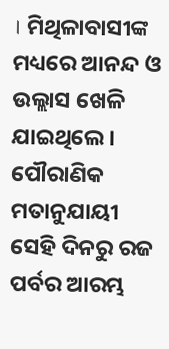। ମିଥିଳାବାସୀଙ୍କ ମଧ୍ୟରେ ଆନନ୍ଦ ଓ ଉଲ୍ଲାସ ଖେଳି ଯାଇଥିଲେ । ପୌରାଣିକ ମତାନୁଯାୟୀ ସେହି ଦିନରୁ ରଜ ପର୍ବର ଆରମ୍ଭ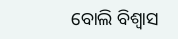ବୋଲି ବିଶ୍ୱାସ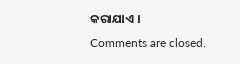କରାଯାଏ ।
Comments are closed.